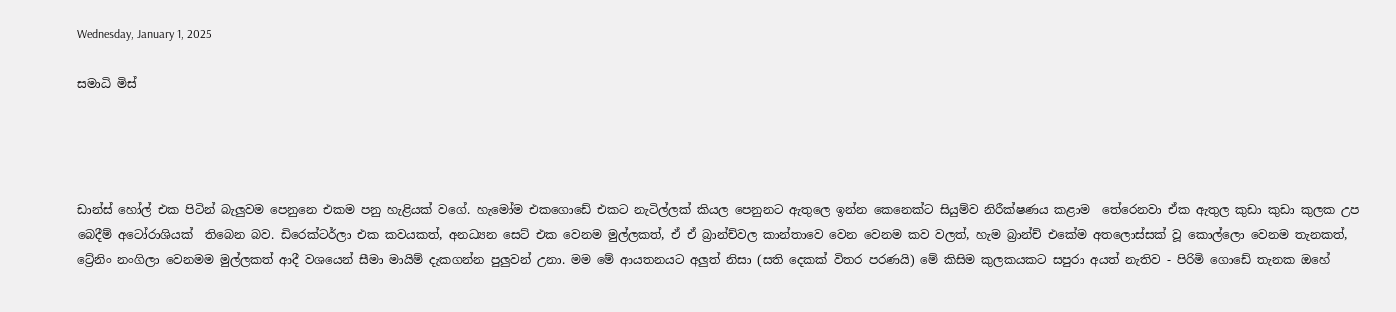Wednesday, January 1, 2025

සමාධි මිස්




ඩාන්ස් හෝල් එක පිටින් බැලුවම පෙනුනෙ එකම පනු හැළියක් වගේ. හැමෝම එකගොඩේ එකට නැටිල්ලක් කියල පෙනුනට ඇතුලෙ ඉන්න කෙනෙක්ට සියුම්ව නිරීක්ෂණය කළාම  තේරෙනවා ඒක ඇතුල කුඩා කුඩා කුලක උප බෙදීම් අටෝරාශියක්  තිබෙන බව. ඩිරෙක්ටර්ලා එක කවයකත්, අනධ්‍යන සෙට් එක වෙනම මුල්ලකත්, ඒ ඒ බ්‍රාන්ච්වල කාන්තාවෙ වෙන වෙනම කව වලත්, හැම බ්‍රාන්ච් එකේම අතලොස්සක් වූ කොල්ලො වෙනම තැනකත්, ට්‍රේනිං නංගිලා වෙනමම මුල්ලකත් ආදී වශයෙන් සීමා මායිම් දැකගන්න පුලුවන් උනා. මම මේ ආයතනයට අලුත් නිසා (සති දෙකක් විතර පරණයි) මේ කිසිම කුලකයකට සපුරා අයත් නැතිව - පිරිමි ගොඩේ තැනක ඔහේ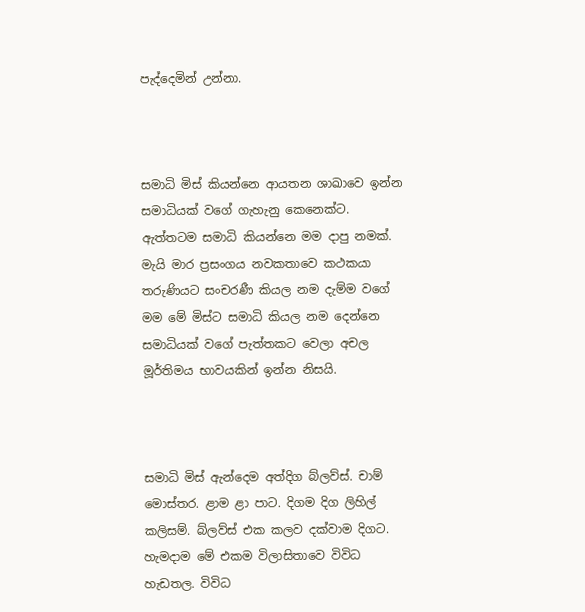පැද්දෙමින් උන්නා.



සමාධි මිස් කියන්නෙ ආයතන ශාඛාවෙ ඉන්න සමාධියක් වගේ ගැහැනු කෙනෙක්ට. ඇත්තටම සමාධි කියන්නෙ‍ මම දාපු නමක්. මැයි මාර ප්‍රසංගය නවකතාවෙ කථකයා තරුණියට සංචරණී කියල නම දැම්ම වගේ මම මේ මිස්ට සමාධි කියල නම දෙන්නෙ සමාධියක් වගේ පැත්තකට වෙලා අචල මූර්තිමය භාවයකින් ඉන්න නිසයි.



සමාධි මිස් ඇන්දෙම අත්දිග බ්ලව්ස්. චාම් මොස්තර. ළාම ළා පාට. දිගම දිග ලිහිල් කලිසම්. බ්ලව්ස් එක කලව දක්වාම දිගට.  හැමදාම මේ එකම විලාසිතාවෙ විවිධ හැඩතල. විවිධ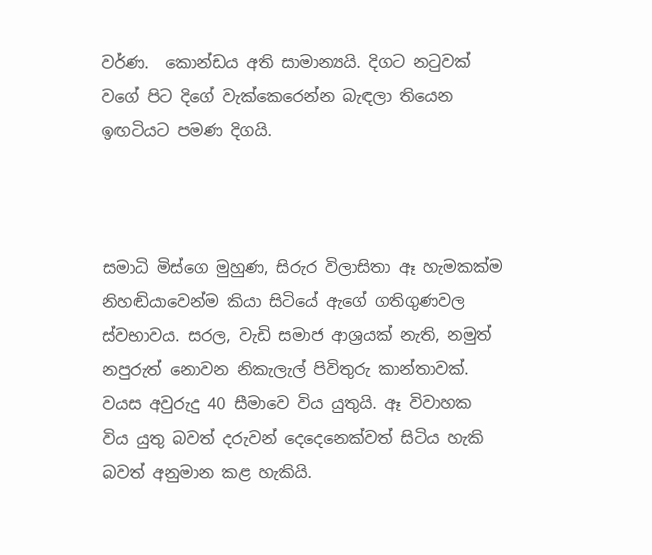වර්ණ.  කොන්ඩය අති සාමාන්‍යයි. දිගට නටුවක් වගේ පිට දිගේ වැක්කෙරෙන්න බැඳලා තියෙන ඉඟටියට පමණ දිගයි.



සමාධි මිස්ගෙ මුහුණ, සිරුර විලාසිතා ඈ හැමකක්ම නිහඬියාවෙන්ම කියා සිටියේ ඇගේ ගතිගුණවල ස්වභාවය. සරල, වැඩි සමාජ ආශ්‍රයක් නැති, නමුත් නපුරුත් නොවන නිකැලැල් පිවිතුරු කාන්තාවක්. වයස අවුරුදු 40 සීමාවෙ විය යුතුයි. ඈ විවාහක විය යුතු බවත් දරුවන් දෙදෙනෙක්වත් සිටිය හැකි බවත් අනුමාන කළ හැකියි.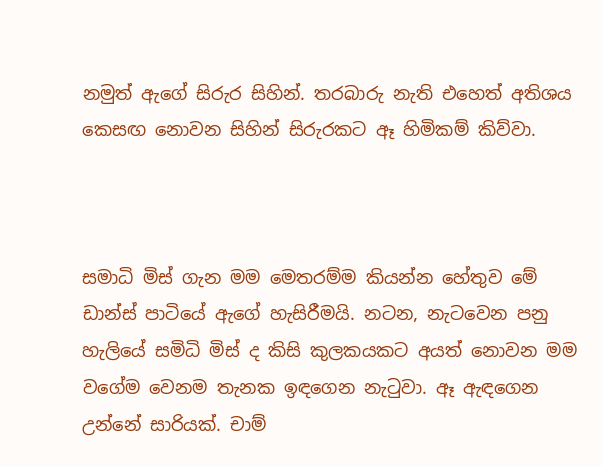නමුත් ඇගේ සිරුර සිහින්. තරබාරු නැති එහෙත් අතිශය කෙසඟ නොවන සිහින් සිරුරකට ඈ හිමිකම් කිව්වා.



සමාධි මිස් ගැන මම මෙතරම්ම කියන්න හේතුව මේ ඩාන්ස් පාටියේ ඇගේ හැසිරීමයි. නටන, නැටවෙන පනු හැලියේ සමිධි මිස් ද කිසි කුලකයකට අයත් නොවන මම වගේම වෙනම තැනක ඉඳගෙන නැටුවා. ඈ ඇඳගෙන උන්නේ සාරියක්. චාම්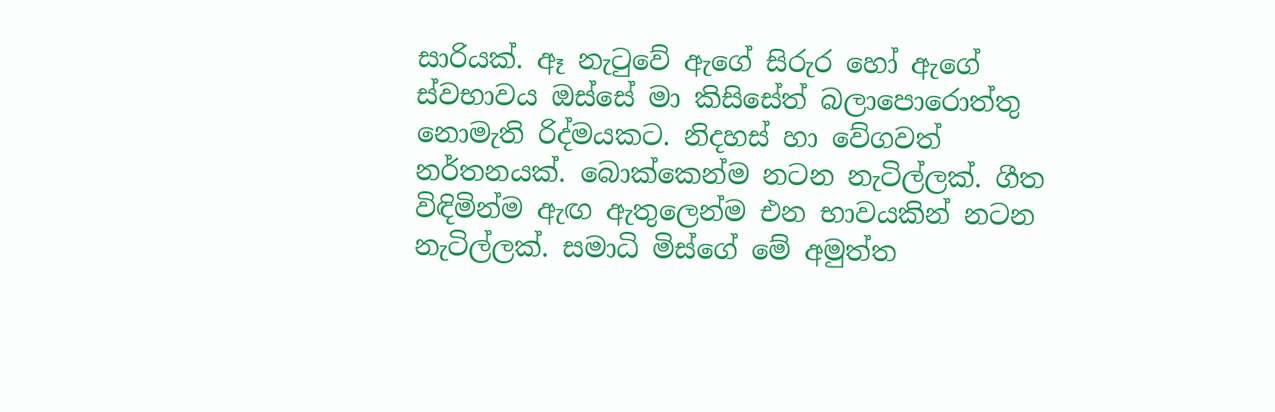සාරියක්. ඈ නැටුවේ ඇගේ සිරුර හෝ ඇගේ ස්වභාවය ඔස්සේ මා කිසිසේත් බලාපොරොත්තු නොමැති රිද්මයකට. නිදහස් හා වේගවත් නර්තනයක්. බොක්කෙන්ම නටන නැටිල්ලක්. ගීත විඳිමින්ම ඇඟ ඇතුලෙන්ම එන භාවයකින් නටන නැටිල්ලක්. සමාධි මිස්ගේ මේ අමුත්ත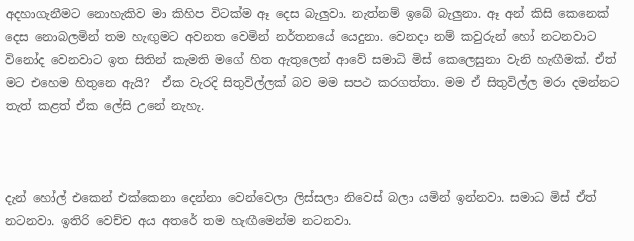අදහාගැනීමට නොහැකිව මා කිහිප විටක්ම ඈ දෙස බැලුවා. නැත්නම් ඉබේ බැලුනා. ඈ අන් කිසි කෙනෙක් දෙස නොබලමින් තම හැඟුමට අවනත වෙමින් නර්තනයේ යෙදුනා. වෙනදා නම් කවුරුන් හෝ නටනවාට විනෝද වෙනවාට ඉත සිතින් කැමති මගේ හිත ඇතුලෙන් ආවේ සමාධි මිස් කෙලෙසුනා වැනි හැඟීමක්. ඒත් මට එහෙම හිතුනෙ ඇයි?  ඒක වැරදි සිතුවිල්ලක් බව මම සපථ කරගත්තා. මම ඒ සිතුවිල්ල මරා දමන්නට තැත් කළත් ඒක ලේසි උනේ නැහැ.



දැන් හෝල් එකෙන් එක්කෙනා දෙන්නා වෙන්වෙලා ලිස්සලා නිවෙස් බලා යමින් ඉන්නවා. සමාධ මිස් ඒත් නටනවා. ඉතිරි වෙච්ච අය අතරේ තම හැඟීමෙන්ම නටනවා.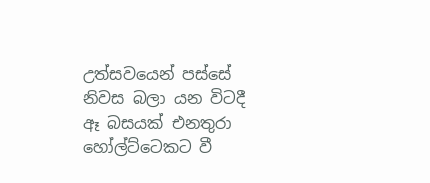උත්සවයෙන් පස්සේ නිවස බලා යන විටදී ඈ බසයක් එනතුරා හෝල්ට්ටෙකට වී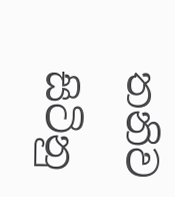තනිව සිටිනු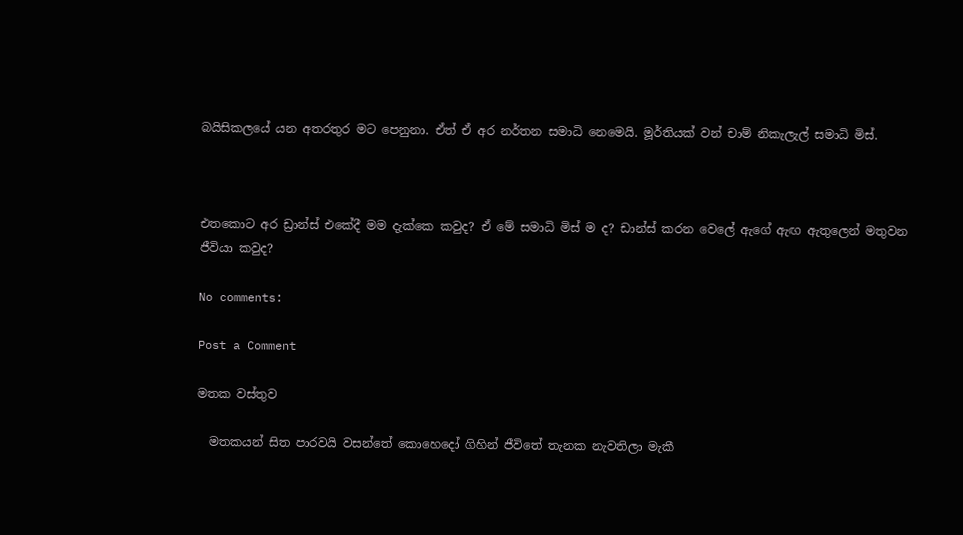බයිසිකලයේ යන අතරතුර මට පෙනුනා. ඒත් ඒ අර නර්තන සමාධි නෙමෙයි. මූර්තියක් වන් චාම් නිකැලැල් සමාධි මිස්.



එතකොට අර ඩ්‍රාන්ස් එකේදී මම දැක්කෙ කවුද? ඒ මේ සමාධි මිස් ම ද? ඩාන්ස් කරන වෙලේ ඇගේ ඇඟ ඇතුලෙන් මතුවන ජීවියා කවුද?

No comments:

Post a Comment

මතක වස්තුව

  මතකයන් සිත පාරවයි වසන්තේ කොහෙදෝ ගිහින් ජීවිතේ තැනක නැවතිලා මැකී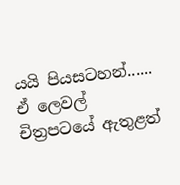යයි පියසටහන්......   ඒ ලෙවල් චිත්‍රපටයේ ඇතුළත්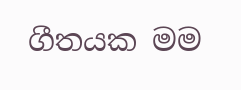ගීතයක මම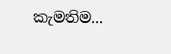කැමතිම...